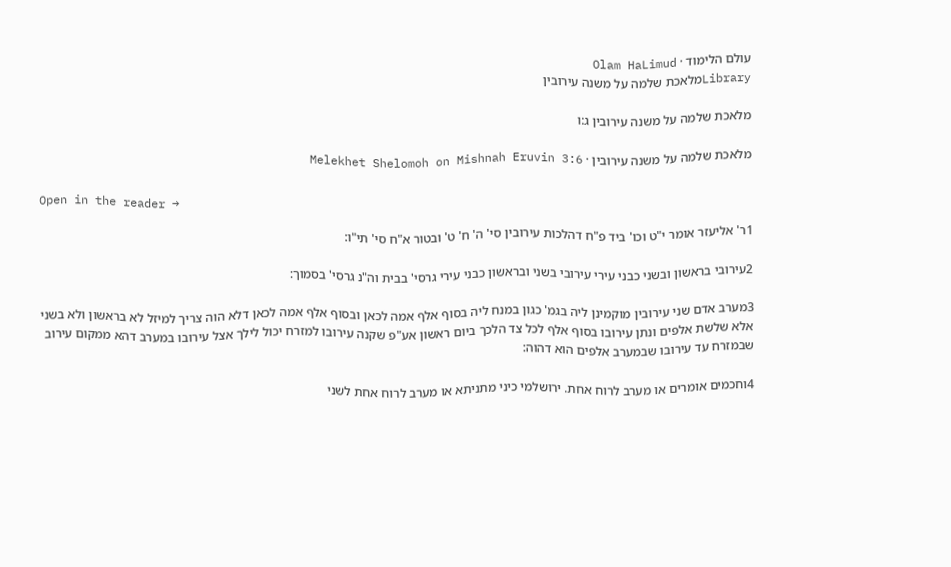עולם הלימוד · Olam HaLimud
Libraryמלאכת שלמה על משנה עירובין

מלאכת שלמה על משנה עירובין ג:ו

מלאכת שלמה על משנה עירובין · Melekhet Shelomoh on Mishnah Eruvin 3:6

Open in the reader →

1ר' אליעזר אומר י"ט וכו' ביד פ"ח דהלכות עירובין סי' ה' ח' ט' ובטור א"ח סי' תי"ו:

2עירובי בראשון ובשני כבני עירי עירובי בשני ובראשון כבני עירי גרסי' בבית וה"נ גרסי' בסמוך:

3מערב אדם שני עירובין מוקמינן ליה בגמ' כגון במנח ליה בסוף אלף אמה לכאן ובסוף אלף אמה לכאן דלא הוה צריך למיזל לא בראשון ולא בשני אלא שלשת אלפים ונתן עירובו בסוף אלף לכל צד הלכך ביום ראשון אע"פ שקנה עירובו למזרח יכול לילך אצל עירובו במערב דהא ממקום עירוב שבמזרח עד עירובו שבמערב אלפים הוא דהוה:

4וחכמים אומרים או מערב לרוח אחת. ירושלמי כיני מתניתא או מערב לרוח אחת לשני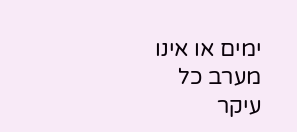ימים או אינו מערב כל עיקר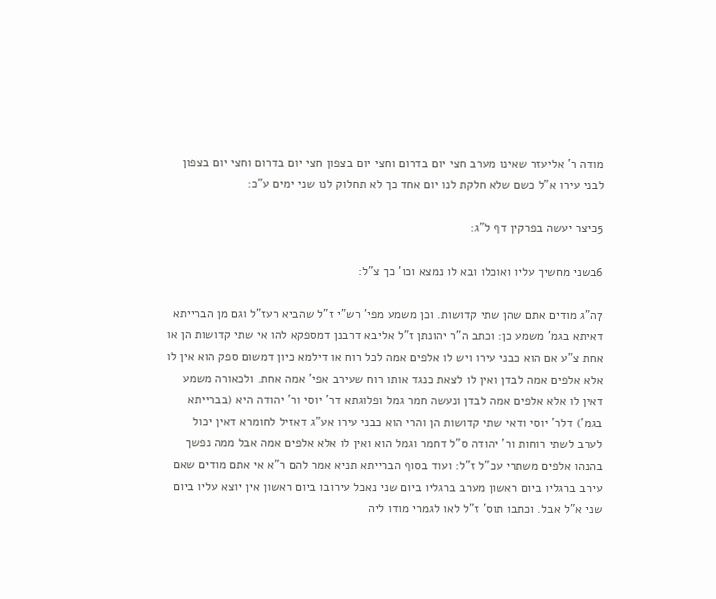מודה ר' אליעזר שאינו מערב חצי יום בדרום וחצי יום בצפון חצי יום בדרום וחצי יום בצפון לבני עירו א"ל כשם שלא חלקת לנו יום אחד כך לא תחלוק לנו שני ימים ע"כ:

5כיצר יעשה בפרקין דף ל"ג:

6בשני מחשיך עליו ואוכלו ובא לו נמצא וכו' כך צ"ל:

7ה"ג מודים אתם שהן שתי קדושות. וכן משמע מפי' רש"י ז"ל שהביא רעז"ל וגם מן הברייתא דאיתא בגמ' משמע כן: וכתב ה"ר יהונתן ז"ל אליבא דרבנן דמספקא להו אי שתי קדושות הן או אחת צ"ע אם הוא כבני עירו ויש לו אלפים אמה לכל רוח או דילמא כיון דמשום ספק הוא אין לו אלא אלפים אמה לבדן ואין לו לצאת כנגד אותו רוח שעירב אפי' אמה אחת. ולכאורה משמע דאין לו אלא אלפים אמה לבדן ונעשה חמר גמל ופלוגתא דר' יוסי ור' יהודה היא (בברייתא בגמ') דלר' יוסי ודאי שתי קדושות הן והרי הוא כבני עירו אע"ג דאזיל לחומרא דאין יכול לערב לשתי רוחות ור' יהודה ס"ל דחמר וגמל הוא ואין לו אלא אלפים אמה אבל ממה נפשך בהנהו אלפים משתרי עכ"ל ז"ל: ועוד בסוף הברייתא תניא אמר להם ר"א אי אתם מודים שאם עירב ברגליו ביום ראשון מערב ברגליו ביום שני נאכל עירובו ביום ראשון אין יוצא עליו ביום שני א"ל אבל. וכתבו תוס' ז"ל לאו לגמרי מודו ליה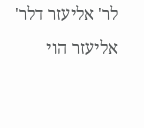לר' אליעזר דלר' אליעזר הוי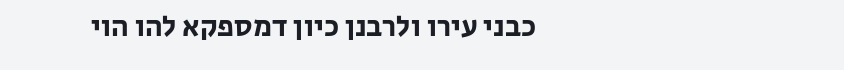כבני עירו ולרבנן כיון דמספקא להו הוי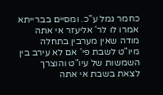כחמר גמל ע"כ. ומסיים בברייתא אמרו לו לר' אליעזר אי אתה מודה שאין מערבין בתחלה מיו"ט לשבת פי' אם לא עירב בין השמשות של עיו"ט והוצרך לצאת בשבת אי אתה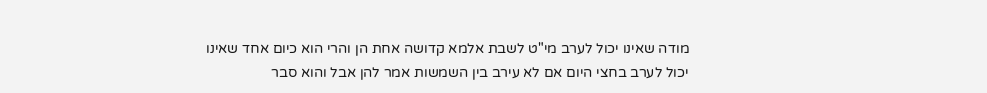מודה שאינו יכול לערב מי"ט לשבת אלמא קדושה אחת הן והרי הוא כיום אחד שאינו יכול לערב בחצי היום אם לא עירב בין השמשות אמר להן אבל והוא סבר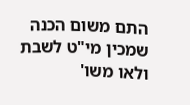התם משום הכנה שמכין מי"ט לשבת ולאו משו'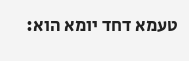טעמא דחד יומא הוא: